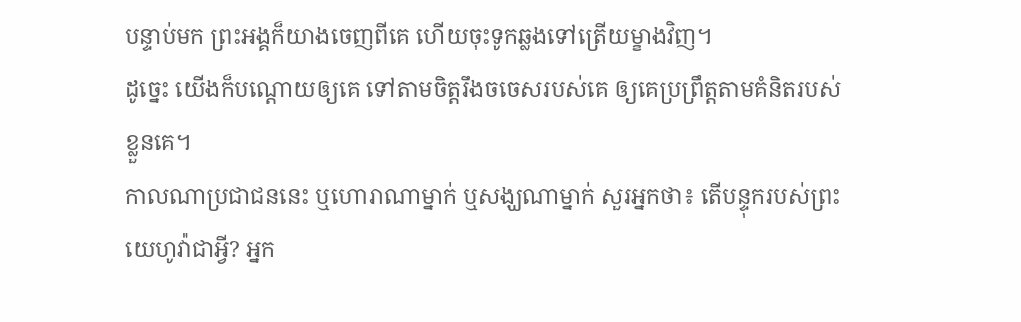បន្ទាប់មក ព្រះអង្គក៏យាងចេញពីគេ ហើយចុះទូកឆ្លងទៅត្រើយម្ខាងវិញ។
ដូច្នេះ យើងក៏បណ្ដោយឲ្យគេ ទៅតាមចិត្តរឹងចចេសរបស់គេ ឲ្យគេប្រព្រឹត្តតាមគំនិតរបស់ខ្លួនគេ។
កាលណាប្រជាជននេះ ឬហោរាណាម្នាក់ ឬសង្ឃណាម្នាក់ សួរអ្នកថា៖ តើបន្ទុករបស់ព្រះយេហូវ៉ាជាអ្វី? អ្នក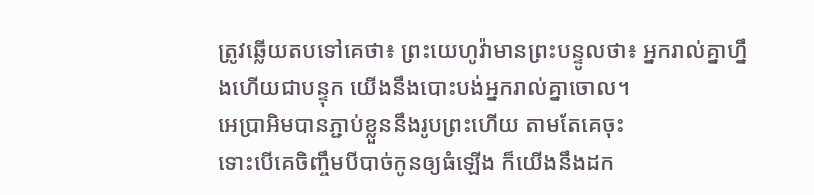ត្រូវឆ្លើយតបទៅគេថា៖ ព្រះយេហូវ៉ាមានព្រះបន្ទូលថា៖ អ្នករាល់គ្នាហ្នឹងហើយជាបន្ទុក យើងនឹងបោះបង់អ្នករាល់គ្នាចោល។
អេប្រាអិមបានភ្ជាប់ខ្លួននឹងរូបព្រះហើយ តាមតែគេចុះ
ទោះបើគេចិញ្ចឹមបីបាច់កូនឲ្យធំឡើង ក៏យើងនឹងដក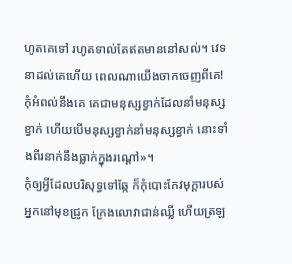ហូតគេទៅ រហូតទាល់តែឥតមាននៅសល់។ វេទនាដល់គេហើយ ពេលណាយើងចាកចេញពីគេ!
កុំអំពល់នឹងគេ គេជាមនុស្សខ្វាក់ដែលនាំមនុស្សខ្វាក់ ហើយបើមនុស្សខ្វាក់នាំមនុស្សខ្វាក់ នោះទាំងពីរនាក់នឹងធ្លាក់ក្នុងរណ្តៅ»។
កុំឲ្យអ្វីដែលបរិសុទ្ធទៅឆ្កែ ក៏កុំបោះកែវមុក្តារបស់អ្នកនៅមុខជ្រូក ក្រែងលោវាជាន់ឈ្លី ហើយត្រឡ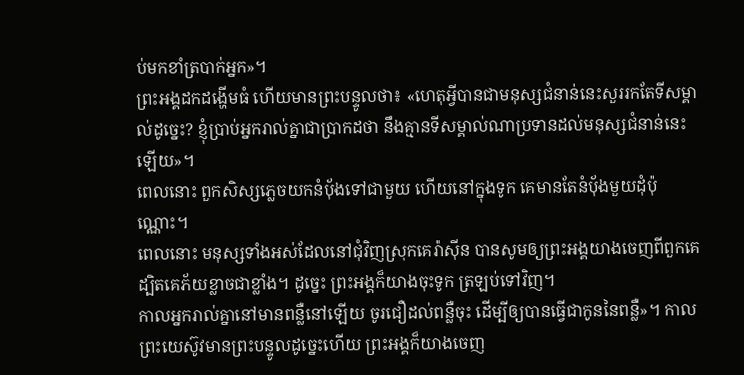ប់មកខាំត្របាក់អ្នក»។
ព្រះអង្គដកដង្ហើមធំ ហើយមានព្រះបន្ទូលថា៖ «ហេតុអ្វីបានជាមនុស្សជំនាន់នេះសួររកតែទីសម្គាល់ដូច្នេះ? ខ្ញុំប្រាប់អ្នករាល់គ្នាជាប្រាកដថា នឹងគ្មានទីសម្គាល់ណាប្រទានដល់មនុស្សជំនាន់នេះឡើយ»។
ពេលនោះ ពួកសិស្សភ្លេចយកនំបុ័ងទៅជាមួយ ហើយនៅក្នុងទូក គេមានតែនំប៉័ងមួយដុំប៉ុណ្ណោះ។
ពេលនោះ មនុស្សទាំងអស់ដែលនៅជុំវិញស្រុកគេរ៉ាស៊ីន បានសូមឲ្យព្រះអង្គយាងចេញពីពួកគេ ដ្បិតគេភ័យខ្លាចជាខ្លាំង។ ដូច្នេះ ព្រះអង្គក៏យាងចុះទូក ត្រឡប់ទៅវិញ។
កាលអ្នករាល់គ្នានៅមានពន្លឺនៅឡើយ ចូរជឿដល់ពន្លឺចុះ ដើម្បីឲ្យបានធ្វើជាកូននៃពន្លឺ»។ កាលព្រះយេស៊ូវមានព្រះបន្ទូលដូច្នេះហើយ ព្រះអង្គក៏យាងចេញ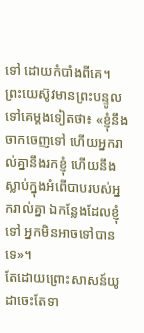ទៅ ដោយកំបាំងពីគេ។
ព្រះយេស៊ូវមានព្រះបន្ទូលទៅគេម្តងទៀតថា៖ «ខ្ញុំនឹងចាកចេញទៅ ហើយអ្នករាល់គ្នានឹងរកខ្ញុំ ហើយនឹងស្លាប់ក្នុងអំពើបាបរបស់អ្នករាល់គ្នា ឯកន្លែងដែលខ្ញុំទៅ អ្នកមិនអាចទៅបានទេ»។
តែដោយព្រោះសាសន៍យូដាចេះតែទា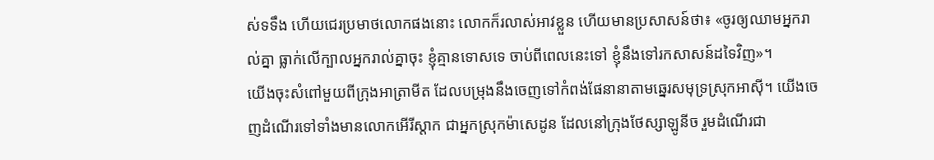ស់ទទឹង ហើយជេរប្រមាថលោកផងនោះ លោកក៏រលាស់អាវខ្លួន ហើយមានប្រសាសន៍ថា៖ «ចូរឲ្យឈាមអ្នករាល់គ្នា ធ្លាក់លើក្បាលអ្នករាល់គ្នាចុះ ខ្ញុំគ្មានទោសទេ ចាប់ពីពេលនេះទៅ ខ្ញុំនឹងទៅរកសាសន៍ដទៃវិញ»។
យើងចុះសំពៅមួយពីក្រុងអាត្រាមីត ដែលបម្រុងនឹងចេញទៅកំពង់ផែនានាតាមឆ្នេរសមុទ្រស្រុកអាស៊ី។ យើងចេញដំណើរទៅទាំងមានលោកអើរីស្តាក ជាអ្នកស្រុកម៉ាសេដូន ដែលនៅក្រុងថែស្សាឡូនីច រួមដំណើរជា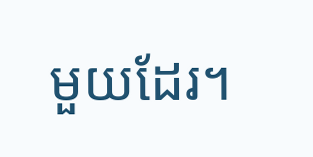មួយដែរ។